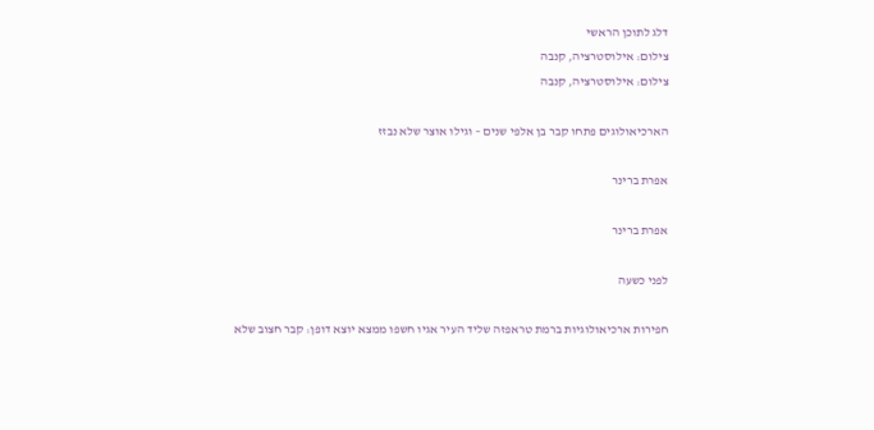דלג לתוכן הראשי
צילום: אילוסטרציה, קנבה
צילום: אילוסטרציה, קנבה

הארכיאולוגים פתחו קבר בן אלפי שנים – וגילו אוצר שלא נבזז

אפרת ברינר

אפרת ברינר

לפני כשעה

חפירות ארכיאולוגיות ברמת טראפזה שליד העיר אגיו חשפו ממצא יוצא דופן: קבר חצוב שלא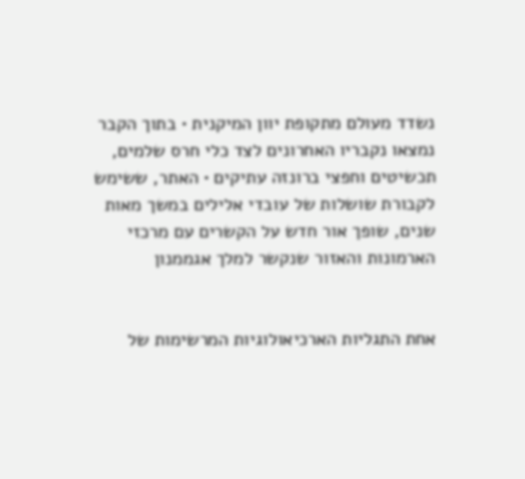נשדד מעולם מתקופת יוון המיקנית • בתוך הקבר נמצאו נקבריו האחרונים לצד כלי חרס שלמים, תכשיטים וחפצי ברונזה עתיקים • האתר, ששימש לקבורת שושלות של עובדי אלילים במשך מאות שנים, שופך אור חדש על הקשרים עם מרכזי הארמונות והאזור שנקשר למלך אגממנון


אחת התגליות הארכיאולוגיות המרשימות של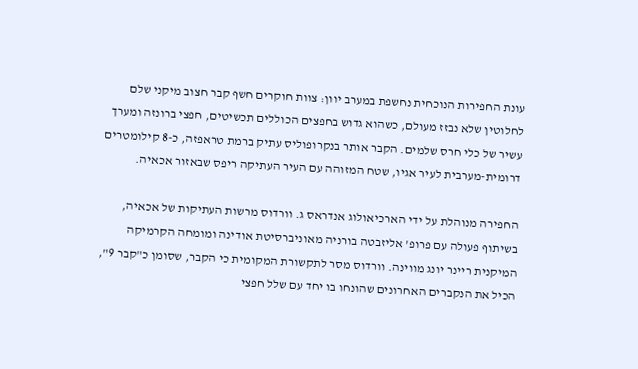עונת החפירות הנוכחית נחשפת במערב יוון: צוות חוקרים חשף קבר חצוב מיקני שלם לחלוטין שלא נבזז מעולם, כשהוא גדוש בחפצים הכוללים תכשיטים, חפצי ברונזה ומערך עשיר של כלי חרס שלמים. הקבר אותר בנקרופוליס עתיק ברמת טראפזה, כ-8 קילומטרים דרומית-מערבית לעיר אגיו, שטח המזוהה עם העיר העתיקה ריפס שבאזור אכאיה.

החפירה מנוהלת על ידי הארכיאולוג אנדראס ג. וורדוס מרשות העתיקות של אכאיה, בשיתוף פעולה עם פרופ' אליזבטה בורניה מאוניברסיטת אודינה ומומחה הקרמיקה המיקנית ריינר יונג מווינה. וורדוס מסר לתקשורת המקומית כי הקבר, שסומן כ"קבר 9", הכיל את הנקברים האחרונים שהונחו בו יחד עם שלל חפצי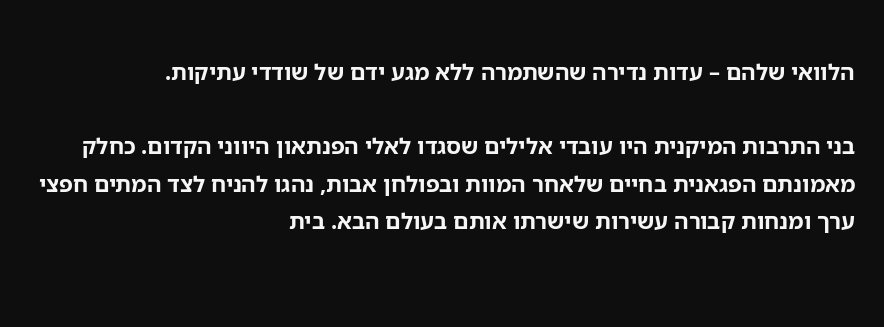הלוואי שלהם – עדות נדירה שהשתמרה ללא מגע ידם של שודדי עתיקות.

בני התרבות המיקנית היו עובדי אלילים שסגדו לאלי הפנתאון היווני הקדום. כחלק מאמונתם הפגאנית בחיים שלאחר המוות ובפולחן אבות, נהגו להניח לצד המתים חפצי ערך ומנחות קבורה עשירות שישרתו אותם בעולם הבא. בית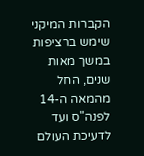הקברות המיקני שימש ברציפות במשך מאות שנים, החל מהמאה ה-14 לפנה"ס ועד לדעיכת העולם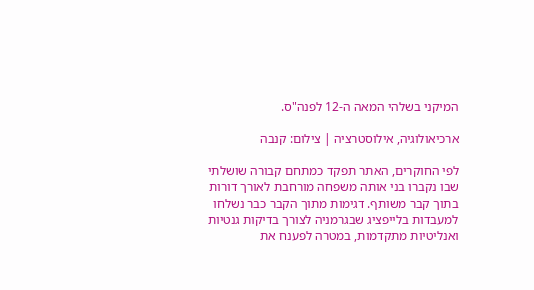המיקני בשלהי המאה ה-12 לפנה"ס.

ארכיאולוגיה, אילוסטרציה | צילום: קנבה

לפי החוקרים, האתר תפקד כמתחם קבורה שושלתי שבו נקברו בני אותה משפחה מורחבת לאורך דורות בתוך קבר משותף. דגימות מתוך הקבר כבר נשלחו למעבדות בלייפציג שבגרמניה לצורך בדיקות גנטיות ואנליטיות מתקדמות, במטרה לפענח את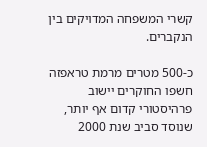קשרי המשפחה המדויקים בין הנקברים.

כ-500 מטרים מרמת טראפזה חשפו החוקרים יישוב פרהיסטורי קדום אף יותר, שנוסד סביב שנת 2000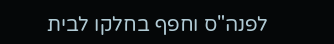לפנה"ס וחפף בחלקו לבית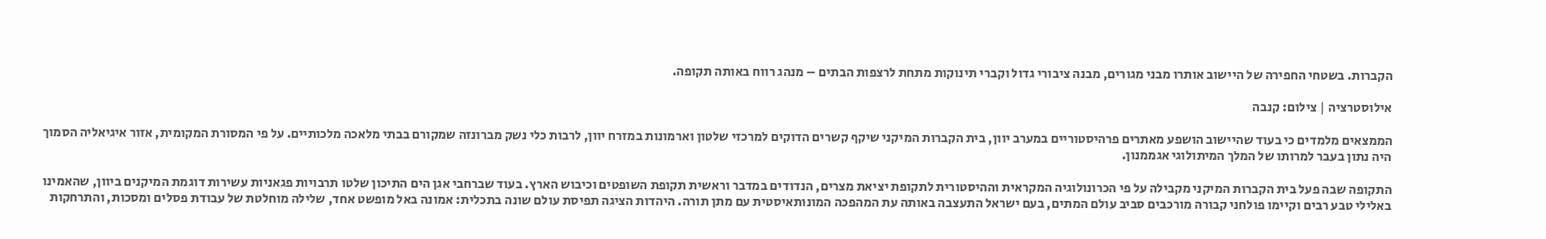הקברות. בשטחי החפירה של היישוב אותרו מבני מגורים, מבנה ציבורי גדול וקברי תינוקות מתחת לרצפות הבתים – מנהג רווח באותה תקופה.

אילוסטרציה | צילום: קנבה

הממצאים מלמדים כי בעוד שהיישוב הושפע מאתרים פרהיסטוריים במערב יוון, בית הקברות המיקני שיקף קשרים הדוקים למרכזי שלטון וארמונות במזרח יוון, לרבות כלי נשק מברונזה שמקורם בבתי מלאכה מלכותיים. על פי המסורת המקומית, אזור איגיאליה הסמוך היה נתון בעבר למרותו של המלך המיתולוגי אגממנון.

התקופה שבה פעל בית הקברות המיקני מקבילה על פי הכרונולוגיה המקראית וההיסטורית לתקופת יציאת מצרים, הנדודים במדבר וראשית תקופת השופטים וכיבוש הארץ. בעוד שברחבי אגן הים התיכון שלטו תרבויות פגאניות עשירות דוגמת המיקנים ביוון, שהאמינו באלילי טבע רבים וקיימו פולחני קבורה מורכבים סביב עולם המתים, בעם ישראל התעצבה באותה עת המהפכה המונותאיסטית עם מתן תורה. היהדות הציגה תפיסת עולם שונה בתכלית: אמונה באל מופשט אחד, שלילה מוחלטת של עבודת פסלים ומסכות, והתרחקות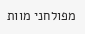מפולחני מוות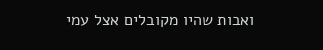ואבות שהיו מקובלים אצל עמי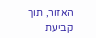האזור, תוך קביעת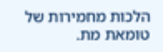הלכות מחמירות של טומאת מת.